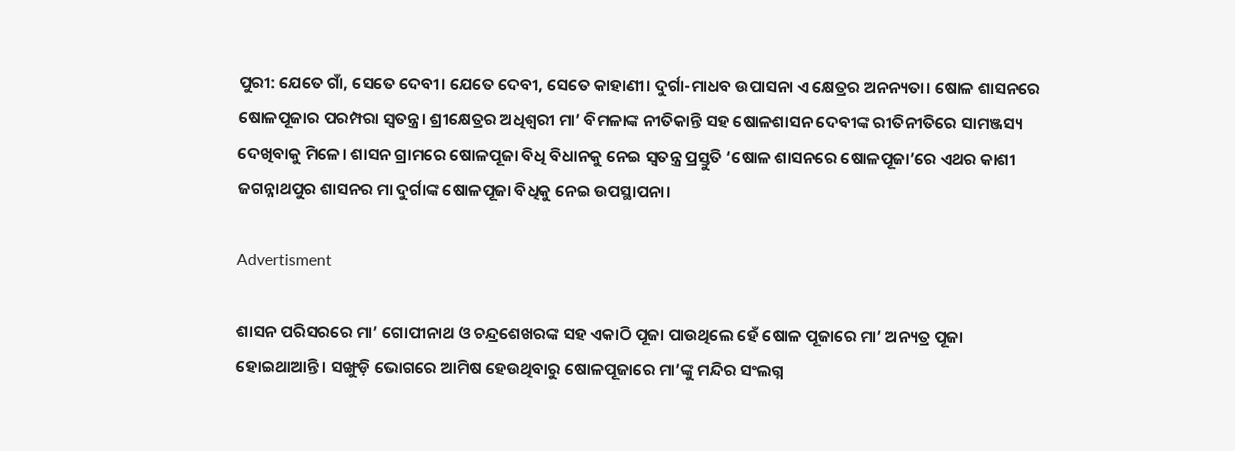ପୁରୀ: ଯେତେ ଗାଁ, ସେତେ ଦେବୀ। ଯେତେ ଦେବୀ, ସେତେ କାହାଣୀ। ଦୁର୍ଗା-ମାଧବ ଉପାସନା ଏ କ୍ଷେତ୍ରର ଅନନ୍ୟତା। ଷୋଳ ଶାସନରେ ଷୋଳପୂଜାର ପରମ୍ପରା ସ୍ବତନ୍ତ୍ର। ଶ୍ରୀକ୍ଷେତ୍ରର ଅଧିଶ୍ବରୀ ମା’ ବିମଳାଙ୍କ ନୀତିକାନ୍ତି ସହ ଷୋଳଶାସନ ଦେବୀଙ୍କ ରୀତିନୀତିରେ ସାମଞ୍ଜସ୍ୟ ଦେଖିବାକୁ ମିଳେ। ଶାସନ ଗ୍ରାମରେ ଷୋଳପୂଜା ବିଧି ବିଧାନକୁ ନେଇ ସ୍ବତନ୍ତ୍ର ପ୍ରସ୍ତୁତି ‘ଷୋଳ ଶାସନରେ ଷୋଳପୂଜା’ରେ ଏଥର କାଶୀ ଜଗନ୍ନାଥପୁର ଶାସନର ମା ଦୁର୍ଗାଙ୍କ ଷୋଳପୂଜା ବିଧିକୁ ନେଇ ଉପସ୍ଥାପନା।

Advertisment

ଶାସନ ପରିସରରେ ମା’ ଗୋପୀନାଥ ଓ ଚନ୍ଦ୍ରଶେଖରଙ୍କ ସହ ଏକାଠି ପୂଜା ପାଉଥିଲେ ହେଁ ଷୋଳ ପୂଜାରେ ମା’ ଅନ୍ୟତ୍ର ପୂଜା ହୋଇଥାଆନ୍ତି। ସଙ୍ଖୁଡ଼ି ଭୋଗରେ ଆମିଷ ହେଉଥିବାରୁ ଷୋଳପୂଜାରେ ମା’ଙ୍କୁ ମନ୍ଦିର ସଂଲଗ୍ନ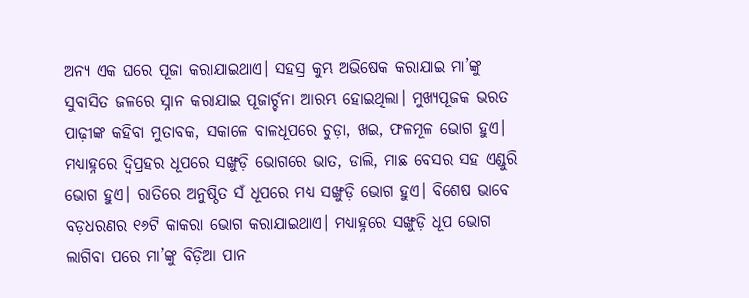ଅନ୍ୟ ଏକ ଘରେ ପୂଜା କରାଯାଇଥାଏ। ସହସ୍ର କୁମ୍ଭ ଅଭିଷେକ କରାଯାଇ ମା’ଙ୍କୁ ସୁବାସିତ ଜଳରେ ସ୍ନାନ କରାଯାଇ ପୂଜାର୍ଚ୍ଚନା ଆରମ୍ଭ ହୋଇଥିଲା। ମୁଖ୍ୟପୂଜକ ଭରତ ପାଢ଼ୀଙ୍କ କହିବା ମୁତାବକ, ସକାଳେ ବାଳଧୂପରେ ଚୁଡ଼ା, ଖଇ, ଫଳମୂଳ ଭୋଗ ହୁଏ। ମଧ୍ୟାହ୍ନରେ ଦ୍ବିପ୍ରହର ଧୂପରେ ସଙ୍ଖୁଡ଼ି ଭୋଗରେ ଭାତ, ଡାଲି, ମାଛ ବେସର ସହ ଏଣ୍ଡୁରି ଭୋଗ ହୁଏ। ରାତିରେ ଅନୁଷ୍ଠିତ ସଁ ଧୂପରେ ମଧ୍ୟ ସଙ୍ଖୁଡ଼ି ଭୋଗ ହୁଏ। ବିଶେଷ ଭାବେ ବଡ଼ଧରଣର ୧୬ଟି କାକରା ଭୋଗ କରାଯାଇଥାଏ। ମଧ୍ୟାହ୍ନରେ ସଙ୍ଖୁଡ଼ି ଧୂପ ଭୋଗ ଲାଗିବା ପରେ ମା’ଙ୍କୁ ବିଡ଼ିଆ ପାନ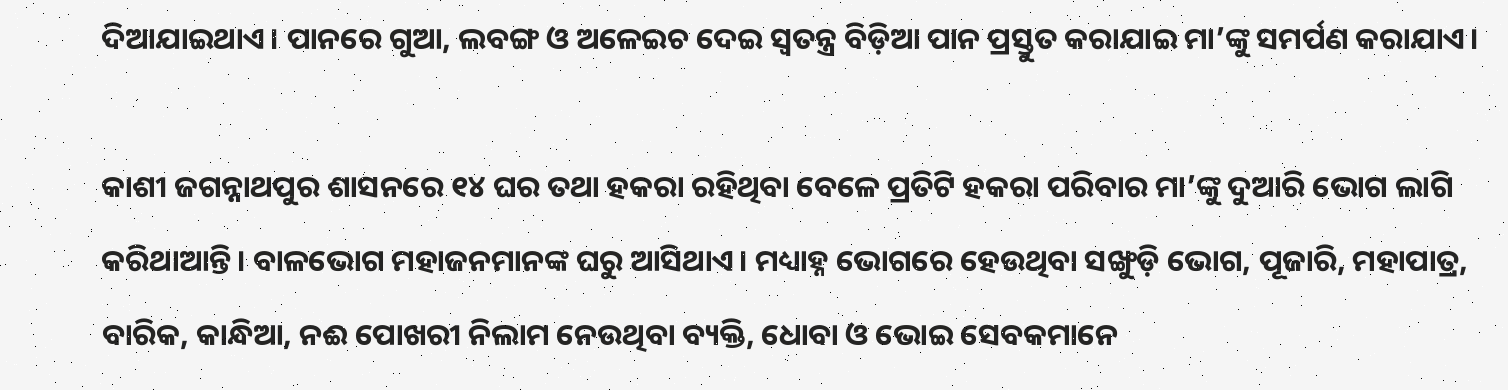ଦିଆଯାଇଥାଏ। ପାନରେ ଗୁଆ, ଲବଙ୍ଗ ଓ ଅଳେଇଚ ଦେଇ ସ୍ବତନ୍ତ୍ର ବିଡ଼ିଆ ପାନ ପ୍ରସ୍ତୁତ କରାଯାଇ ମା’ଙ୍କୁ ସମର୍ପଣ କରାଯାଏ।

କାଶୀ ଜଗନ୍ନାଥପୁର ଶାସନରେ ୧୪ ଘର ତଥା ହକରା ରହିଥିବା ବେଳେ ପ୍ରତିଟି ହକରା ପରିବାର ମା’ଙ୍କୁ ଦୁଆରି ଭୋଗ ଲାଗି କରିଥାଆନ୍ତି। ବାଳଭୋଗ ମହାଜନମାନଙ୍କ ଘରୁ ଆସିଥାଏ। ମଧ୍ୟାହ୍ନ ଭୋଗରେ ହେଉଥିବା ସଙ୍ଖୁଡ଼ି ଭୋଗ, ପୂଜାରି, ମହାପାତ୍ର, ବାରିକ, କାନ୍ଧିଆ, ନଈ ପୋଖରୀ ନିଲାମ ନେଉଥିବା ବ୍ୟକ୍ତି, ଧୋବା ଓ ଭୋଇ ସେବକମାନେ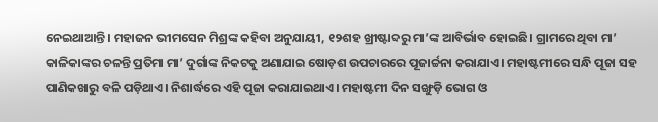ନେଇଥାଆନ୍ତି। ମହାଜନ ଭୀମସେନ ମିଶ୍ରଙ୍କ କହିବା ଅନୁଯାୟୀ, ୧୨ଶହ ଖ୍ରୀଷ୍ଟାବ୍ଦରୁ ମା’ଙ୍କ ଆବିର୍ଭାବ ହୋଇଛି। ଗ୍ରାମରେ ଥିବା ମା’ କାଳିକାଙ୍କର ଚଳନ୍ତି ପ୍ରତିମା ମା’ ଦୁର୍ଗାଙ୍କ ନିକଟକୁ ଅଣାଯାଇ ଷୋଡ଼ଶ ଉପଚାରରେ ପୂଜାର୍ଚ୍ଚନା କରାଯାଏ। ମହାଷ୍ଟମୀରେ ସନ୍ଧି ପୂଜା ସହ ପାଣିକଖାରୁ ବଳି ପଡ଼ିଥାଏ। ନିଶାର୍ଦ୍ଧରେ ଏହି ପୂଜା କରାଯାଇଥାଏ। ମହାଷ୍ଟମୀ ଦିନ ସଙ୍ଖୁଡ଼ି ଭୋଗ ଓ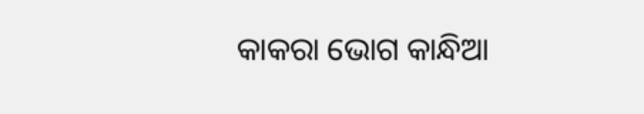କାକରା ଭୋଗ କାନ୍ଧିଆ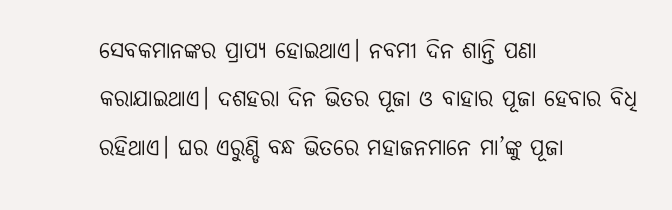ସେବକମାନଙ୍କର ପ୍ରାପ୍ୟ ହୋଇଥାଏ। ନବମୀ ଦିନ ଶାନ୍ତି ପଣା କରାଯାଇଥାଏ। ଦଶହରା ଦିନ ଭିତର ପୂଜା ଓ ବାହାର ପୂଜା ହେବାର ବିଧି ରହିଥାଏ। ଘର ଏରୁଣ୍ଡି ବନ୍ଧ ଭିତରେ ମହାଜନମାନେ ମା’ଙ୍କୁ ପୂଜା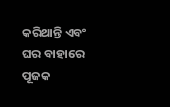କରିଥାନ୍ତି ଏବଂ ଘର ବାହାରେ ପୂଜକ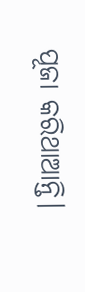ପୂଜା କରିଥାଆନ୍ତି।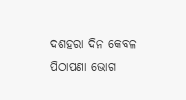ଦଶହରା ଦିନ କେବଳ ପିଠାପଣା ଭୋଗ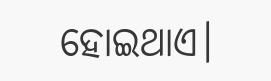ହୋଇଥାଏ।